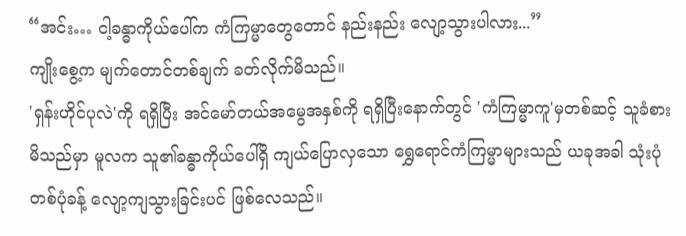“အင်း… ငါ့ခန္ဓာကိုယ်ပေါ်က ကံကြမ္မာတွေတောင် နည်းနည်း လျော့သွားပါလား...”
ကျိုးစွေ့က မျက်တောင်တစ်ချက် ခတ်လိုက်မိသည်။
'ရှန်းဟိုင်ပုလဲ'ကို ရရှိပြီး အင်မော်တယ်အမွေအနှစ်ကို ရရှိပြီးနောက်တွင် 'ကံကြမ္မာကူ'မှတစ်ဆင့် သူခံစားမိသည်မှာ မူလက သူ၏ခန္ဓာကိုယ်ပေါ်ရှိ ကျယ်ပြောလှသော ရွှေရောင်ကံကြမ္မာများသည် ယခုအခါ သုံးပုံတစ်ပုံခန့် လျော့ကျသွားခြင်းပင် ဖြစ်လေသည်။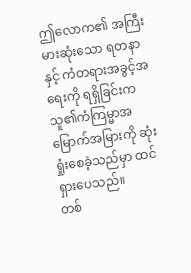ဤလောက၏ အကြီးမားဆုံးသော ရတနာနှင့် ကံတရားအခွင့်အရေးကို ရရှိခြင်းက သူ၏ကံကြမ္မာအမြောက်အမြားကို ဆုံးရှုံးစေခဲ့သည်မှာ ထင်ရှားပေသည်။
တစ်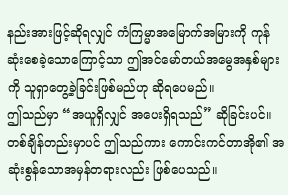နည်းအားဖြင့်ဆိုရလျှင် ကံကြမ္မာအမြောက်အမြားကို ကုန်ဆုံးစေခဲ့သောကြောင့်သာ ဤအင်မော်တယ်အမွေအနှစ်များကို သူရှာတွေ့ခဲ့ခြင်းဖြစ်မည်ဟု ဆိုရပေမည်။
ဤသည်မှာ “အယူရှိလျှင် အပေးရှိရသည်” ဆိုခြင်းပင်။
တစ်ချိန်တည်းမှာပင် ဤသည်ကား ကောင်းကင်တာအို၏ အဆုံးစွန်သောအမှန်တရားလည်း ဖြစ်ပေသည်။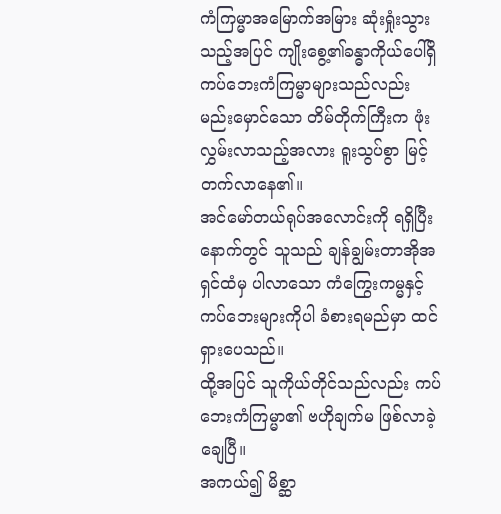ကံကြမ္မာအမြောက်အမြား ဆုံးရှုံးသွားသည့်အပြင် ကျိုးစွေ့၏ခန္ဓာကိုယ်ပေါ်ရှိ ကပ်ဘေးကံကြမ္မာများသည်လည်း မည်းမှောင်သော တိမ်တိုက်ကြီးက ဖုံးလွှမ်းလာသည့်အလား ရူးသွပ်စွာ မြင့်တက်လာနေ၏။
အင်မော်တယ်ရုပ်အလောင်းကို ရရှိပြီးနောက်တွင် သူသည် ချန်ချွမ်းတာအိုအရှင်ထံမှ ပါလာသော ကံကြွေးကမ္မနှင့် ကပ်ဘေးများကိုပါ ခံစားရမည်မှာ ထင်ရှားပေသည်။
ထို့အပြင် သူကိုယ်တိုင်သည်လည်း ကပ်ဘေးကံကြမ္မာ၏ ဗဟိုချက်မ ဖြစ်လာခဲ့ချေပြီ။
အကယ်၍ မိစ္ဆာ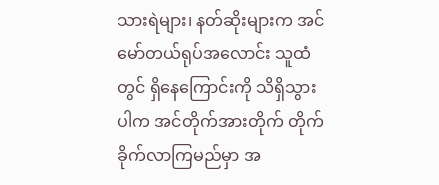သားရဲများ၊ နတ်ဆိုးများက အင်မော်တယ်ရုပ်အလောင်း သူထံတွင် ရှိနေကြောင်းကို သိရှိသွားပါက အင်တိုက်အားတိုက် တိုက်ခိုက်လာကြမည်မှာ အ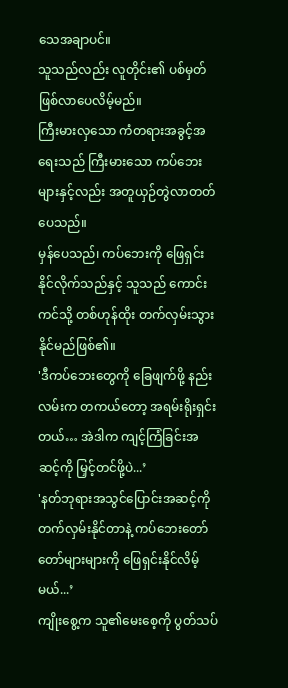သေအချာပင်။
သူသည်လည်း လူတိုင်း၏ ပစ်မှတ်ဖြစ်လာပေလိမ့်မည်။
ကြီးမားလှသော ကံတရားအခွင့်အရေးသည် ကြီးမားသော ကပ်ဘေးများနှင့်လည်း အတူယှဉ်တွဲလာတတ်ပေသည်။
မှန်ပေသည်၊ ကပ်ဘေးကို ဖြေရှင်းနိုင်လိုက်သည်နှင့် သူသည် ကောင်းကင်သို့ တစ်ဟုန်ထိုး တက်လှမ်းသွားနိုင်မည်ဖြစ်၏။
'ဒီကပ်ဘေးတွေကို ခြေဖျက်ဖို့ နည်းလမ်းက တကယ်တော့ အရမ်းရိုးရှင်းတယ်… အဲဒါက ကျင့်ကြံခြင်းအဆင့်ကို မြှင့်တင်ဖို့ပဲ...’
'နတ်ဘုရားအသွင်ပြောင်းအဆင့်ကို တက်လှမ်းနိုင်တာနဲ့ ကပ်ဘေးတော်တော်များများကို ဖြေရှင်းနိုင်လိမ့်မယ်...’
ကျိုးစွေ့က သူ၏မေးစေ့ကို ပွတ်သပ်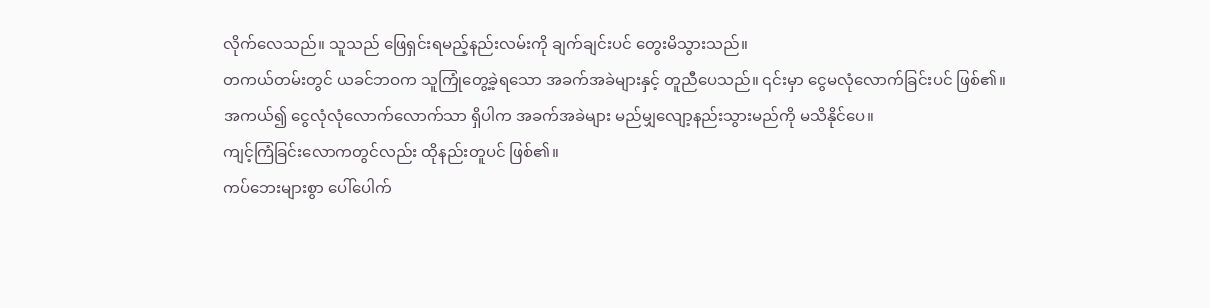လိုက်လေသည်။ သူသည် ဖြေရှင်းရမည့်နည်းလမ်းကို ချက်ချင်းပင် တွေးမိသွားသည်။
တကယ်တမ်းတွင် ယခင်ဘဝက သူကြုံတွေ့ခဲ့ရသော အခက်အခဲများနှင့် တူညီပေသည်။ ၎င်းမှာ ငွေမလုံလောက်ခြင်းပင် ဖြစ်၏။
အကယ်၍ ငွေလုံလုံလောက်လောက်သာ ရှိပါက အခက်အခဲများ မည်မျှလျော့နည်းသွားမည်ကို မသိနိုင်ပေ။
ကျင့်ကြံခြင်းလောကတွင်လည်း ထိုနည်းတူပင် ဖြစ်၏။
ကပ်ဘေးများစွာ ပေါ်ပေါက်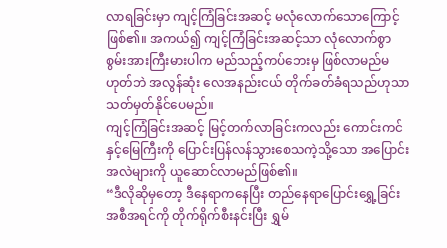လာရခြင်းမှာ ကျင့်ကြံခြင်းအဆင့် မလုံလောက်သောကြောင့်ဖြစ်၏။ အကယ်၍ ကျင့်ကြံခြင်းအဆင့်သာ လုံလောက်စွာ စွမ်းအားကြီးမားပါက မည်သည့်ကပ်ဘေးမှ ဖြစ်လာမည်မဟုတ်ဘဲ အလွန်ဆုံး လေအနည်းငယ် တိုက်ခတ်ခံရသည်ဟုသာ သတ်မှတ်နိုင်ပေမည်။
ကျင့်ကြံခြင်းအဆင့် မြင့်တက်လာခြင်းကလည်း ကောင်းကင်နှင့်မြေကြီးကို ပြောင်းပြန်လန်သွားစေသကဲ့သို့သော အပြောင်းအလဲများကို ယူဆောင်လာမည်ဖြစ်၏။
“ဒီလိုဆိုမှတော့ ဒီနေရာကနေပြီး တည်နေရာပြောင်းရွှေ့ခြင်းအစီအရင်ကို တိုက်ရိုက်စီးနင်းပြီး ရွှမ်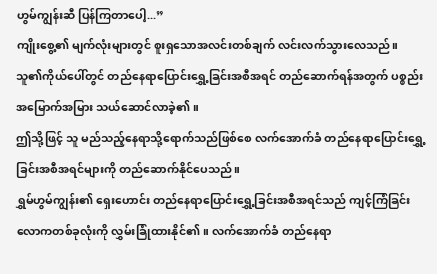ဟွမ်ကျွန်းဆီ ပြန်ကြတာပေါ့...”
ကျိုးစွေ့၏ မျက်လုံးများတွင် စူးရှသောအလင်းတစ်ချက် လင်းလက်သွားလေသည်။
သူ၏ကိုယ်ပေါ်တွင် တည်နေရာပြောင်းရွှေ့ခြင်းအစီအရင် တည်ဆောက်ရန်အတွက် ပစ္စည်းအမြောက်အမြား သယ်ဆောင်လာခဲ့၏။
ဤသို့ဖြင့် သူ မည်သည့်နေရာသို့ရောက်သည်ဖြစ်စေ လက်အောက်ခံ တည်နေရာပြောင်းရွှေ့ခြင်းအစီအရင်များကို တည်ဆောက်နိုင်ပေသည်။
ရွှမ်ဟွမ်ကျွန်း၏ ရှေးဟောင်း တည်နေရာပြောင်းရွှေ့ခြင်းအစီအရင်သည် ကျင့်ကြံခြင်းလောကတစ်ခုလုံးကို လွှမ်းခြုံထားနိုင်၏။ လက်အောက်ခံ တည်နေရာ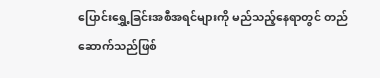ပြောင်းရွှေ့ခြင်းအစီအရင်များကို မည်သည့်နေရာတွင် တည်ဆောက်သည်ဖြစ်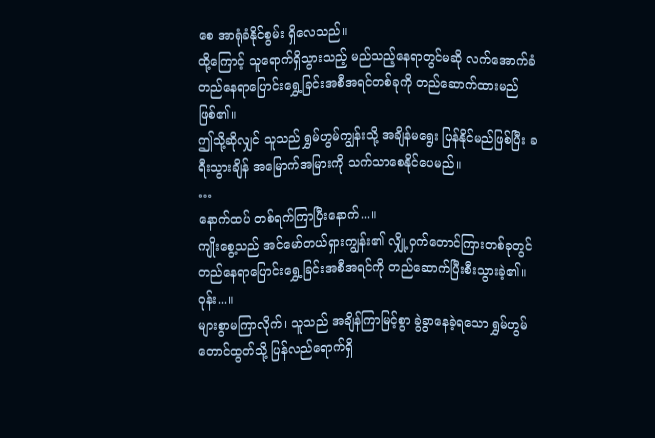စေ အာရုံခံနိုင်စွမ်း ရှိလေသည်။
ထို့ကြောင့် သူရောက်ရှိသွားသည့် မည်သည့်နေရာတွင်မဆို လက်အောက်ခံ တည်နေရာပြောင်းရွှေ့ခြင်းအစီအရင်တစ်ခုကို တည်ဆောက်ထားမည်ဖြစ်၏။
ဤသို့ဆိုလျှင် သူသည် ရွှမ်ဟွမ်ကျွန်းသို့ အချိန်မရွေး ပြန်နိုင်မည်ဖြစ်ပြီး ခရီးသွားချိန် အမြောက်အမြားကို သက်သာစေနိုင်ပေမည်။
…
နောက်ထပ် တစ်ရက်ကြာပြီးနောက်...။
ကျိုးစွေ့သည် အင်မော်တယ်ရှားကျွန်း၏ လျှို့ဝှက်တောင်ကြားတစ်ခုတွင် တည်နေရာပြောင်းရွှေ့ခြင်းအစီအရင်ကို တည်ဆောက်ပြီးစီးသွားခဲ့၏။
ဝုန်း...။
များစွာမကြာလိုက်၊ သူသည် အချိန်ကြာမြင့်စွာ ခွဲခွာနေခဲ့ရသော ရွှမ်ဟွမ်တောင်ထွတ်သို့ ပြန်လည်ရောက်ရှိ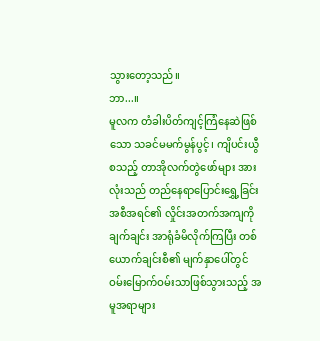သွားတော့သည်။
ဘာ...။
မူလက တံခါးပိတ်ကျင့်ကြံနေဆဲဖြစ်သော သခင်မမက်မွန်ပွင့်၊ ကျိပင်းယွီ စသည့် တာအိုလက်တွဲဖော်များ အားလုံးသည် တည်နေရာပြောင်းရွှေ့ခြင်းအစီအရင်၏ လှိုင်းအတက်အကျကို ချက်ချင်း အာရုံခံမိလိုက်ကြပြီး တစ်ယောက်ချင်းစီ၏ မျက်နှာပေါ်တွင် ဝမ်းမြောက်ဝမ်းသာဖြစ်သွားသည့် အမူအရာများ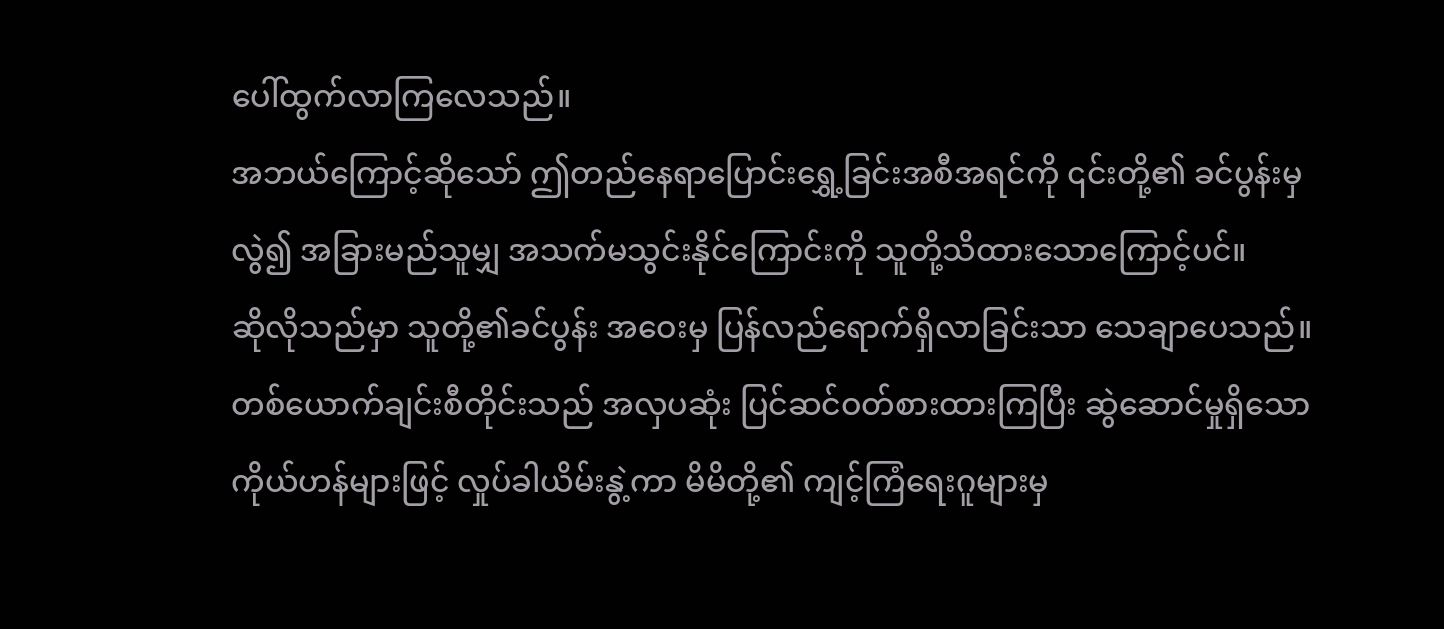ပေါ်ထွက်လာကြလေသည်။
အဘယ်ကြောင့်ဆိုသော် ဤတည်နေရာပြောင်းရွှေ့ခြင်းအစီအရင်ကို ၎င်းတို့၏ ခင်ပွန်းမှလွဲ၍ အခြားမည်သူမျှ အသက်မသွင်းနိုင်ကြောင်းကို သူတို့သိထားသောကြောင့်ပင်။
ဆိုလိုသည်မှာ သူတို့၏ခင်ပွန်း အဝေးမှ ပြန်လည်ရောက်ရှိလာခြင်းသာ သေချာပေသည်။
တစ်ယောက်ချင်းစီတိုင်းသည် အလှပဆုံး ပြင်ဆင်ဝတ်စားထားကြပြီး ဆွဲဆောင်မှုရှိသော ကိုယ်ဟန်များဖြင့် လှုပ်ခါယိမ်းနွဲ့ကာ မိမိတို့၏ ကျင့်ကြံရေးဂူများမှ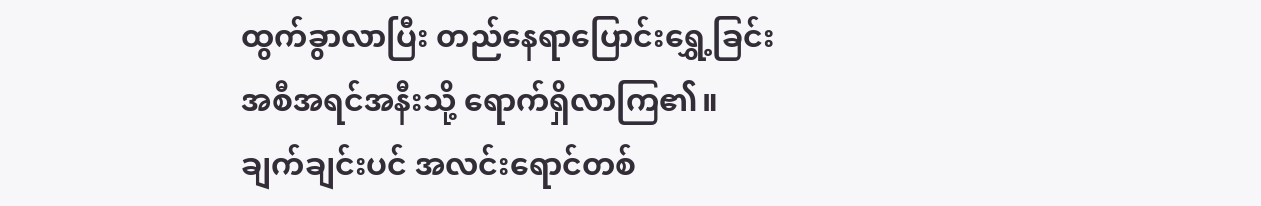ထွက်ခွာလာပြီး တည်နေရာပြောင်းရွှေ့ခြင်းအစီအရင်အနီးသို့ ရောက်ရှိလာကြ၏။
ချက်ချင်းပင် အလင်းရောင်တစ်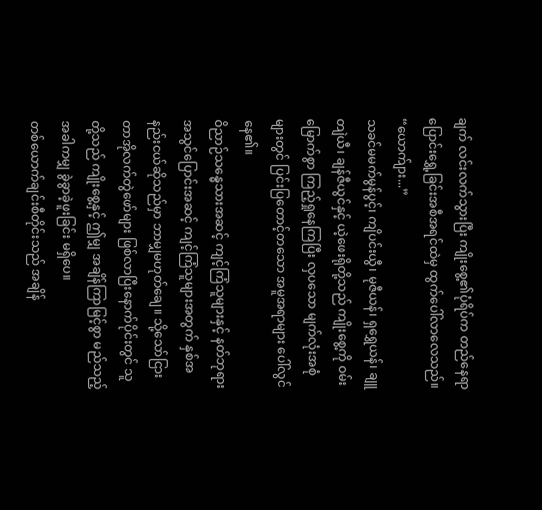ချက် လင်းလက်သွားပြီး ကျိုးစွေ့၏ပုံရိပ်က တည်နေရာပြောင်းရွှေ့ခြင်းအစီအရင်ထဲမှ ထွက်ပေါ်လာလေသည်။
“ယောက်ျား...”
သခင်မမက်မွန်ပွင့်၊ ကျိပင်းယွီ၊ မုဇီယန်၊ ရှရွှေယန်၊ ချူတျဲယီ၊ ချန်ဇီယွင်နှင့် ယဲ့ဖေးရိုတို့သည် ကျိုးစွေ့ကို ဝမ်းမြောက်စွာ ကြည့်ရှုနေကြပြီး လှပသော မျက်လုံးအစုံများတွင် ပြင်းပြတောင့်တသော အမူအရာများ ပေါ်လွင်နေ၏။
ဝိညာဉ်သန္ဓေသားအဆင့် ကျင့်ကြံသူများနှင့် နတ်ဘုရားအသွင်ပြောင်းအဆင့် ကျင့်ကြံသူများအတွက် နှစ်အနည်းငယ်ဆိုသည်မှာ ဘာမျှမဟုတ်ချေ။ သို့သော်ငြား တာအိုလက်တွဲဖော်များ ဖြစ်လာပြီးနောက်ပိုင်းတွင် သူတို့သည် ကျိုးစွေ့နှင့် ဤမျှ အချိန်ကြာမြင့်စွာ မည်သည့်အခါကမျှ ခွဲခွာခဲ့ဖူးခြင်း မရှိပေ။
တစ်ယောက်ချင်းစီတိုင်းသည် အချိန်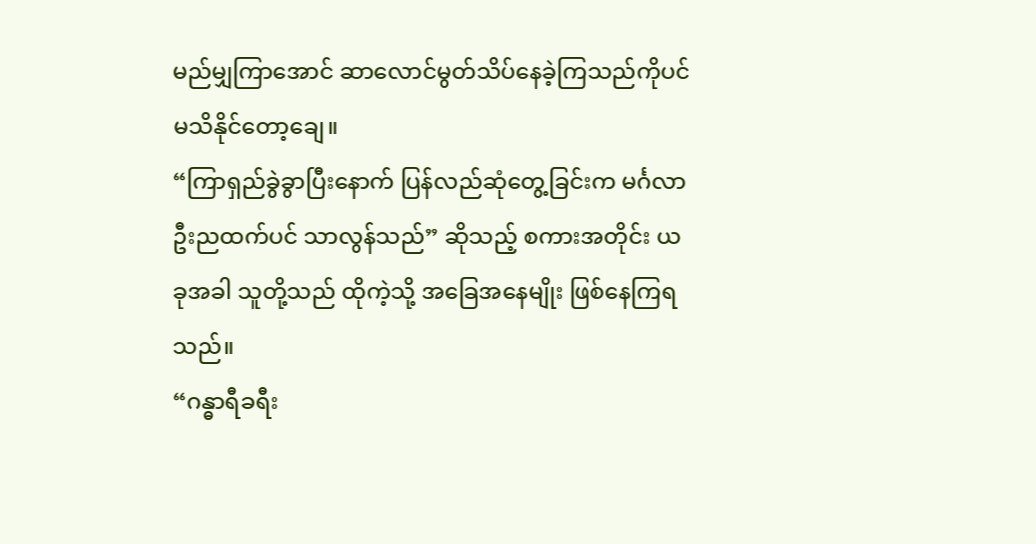မည်မျှကြာအောင် ဆာလောင်မွတ်သိပ်နေခဲ့ကြသည်ကိုပင် မသိနိုင်တော့ချေ။
“ကြာရှည်ခွဲခွာပြီးနောက် ပြန်လည်ဆုံတွေ့ခြင်းက မင်္ဂလာဦးညထက်ပင် သာလွန်သည်” ဆိုသည့် စကားအတိုင်း ယခုအခါ သူတို့သည် ထိုကဲ့သို့ အခြေအနေမျိုး ဖြစ်နေကြရသည်။
“ဂန္ဓာရီခရီး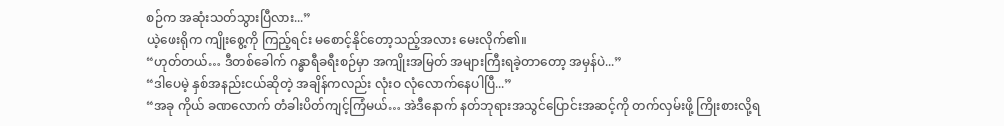စဉ်က အဆုံးသတ်သွားပြီလား...”
ယဲ့ဖေးရိုက ကျိုးစွေ့ကို ကြည့်ရင်း မစောင့်နိုင်တော့သည့်အလား မေးလိုက်၏။
“ဟုတ်တယ်… ဒီတစ်ခေါက် ဂန္ဓာရီခရီးစဉ်မှာ အကျိုးအမြတ် အများကြီးရခဲ့တာတော့ အမှန်ပဲ...”
“ဒါပေမဲ့ နှစ်အနည်းငယ်ဆိုတဲ့ အချိန်ကလည်း လုံးဝ လုံလောက်နေပါပြီ...”
“အခု ကိုယ် ခဏလောက် တံခါးပိတ်ကျင့်ကြံမယ်… အဲဒီနောက် နတ်ဘုရားအသွင်ပြောင်းအဆင့်ကို တက်လှမ်းဖို့ ကြိုးစားလို့ရ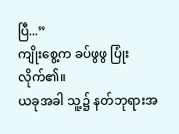ပြီ...”
ကျိုးစွေ့က ခပ်ဖွဖွ ပြုံးလိုက်၏။
ယခုအခါ သူ့၌ နတ်ဘုရားအ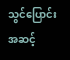သွင်ပြောင်းအဆင့်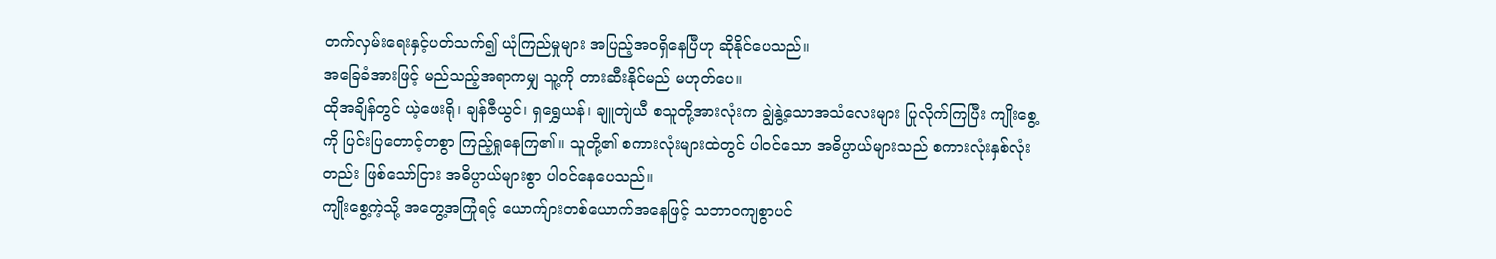တက်လှမ်းရေးနှင့်ပတ်သက်၍ ယုံကြည်မှုများ အပြည့်အဝရှိနေပြီဟု ဆိုနိုင်ပေသည်။
အခြေခံအားဖြင့် မည်သည့်အရာကမျှ သူ့ကို တားဆီးနိုင်မည် မဟုတ်ပေ။
ထိုအချိန်တွင် ယဲ့ဖေးရို၊ ချန်ဇီယွင်၊ ရှရွှေယန်၊ ချူတျဲယီ စသူတို့အားလုံးက ချွဲနွဲ့သောအသံလေးများ ပြုလိုက်ကြပြီး ကျိုးစွေ့ကို ပြင်းပြတောင့်တစွာ ကြည့်ရှုနေကြ၏။ သူတို့၏ စကားလုံးများထဲတွင် ပါဝင်သော အဓိပ္ပာယ်များသည် စကားလုံးနှစ်လုံးတည်း ဖြစ်သော်ငြား အဓိပ္ပာယ်များစွာ ပါဝင်နေပေသည်။
ကျိုးစွေ့ကဲ့သို့ အတွေ့အကြုံရင့် ယောက်ျားတစ်ယောက်အနေဖြင့် သဘာဝကျစွာပင်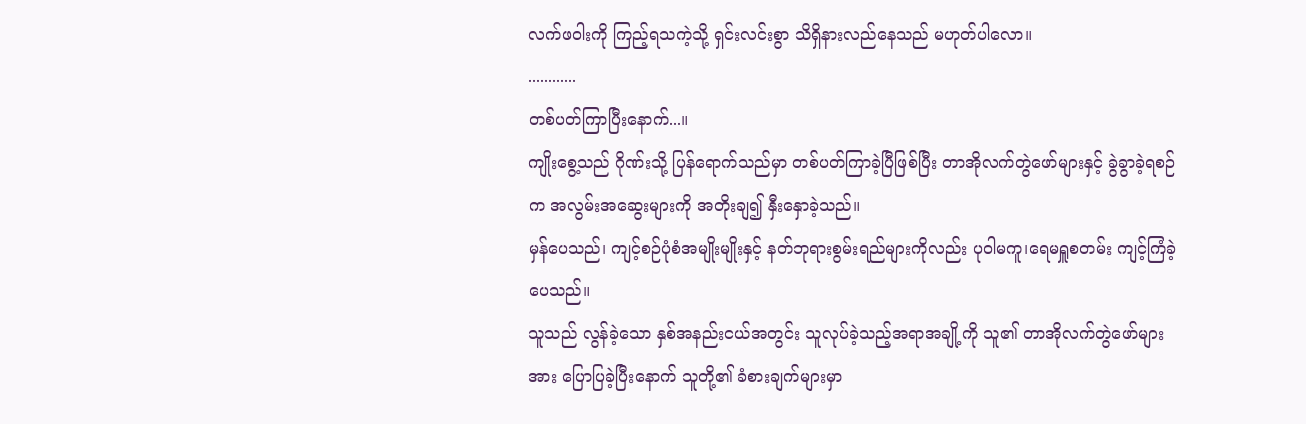လက်ဖဝါးကို ကြည့်ရသကဲ့သို့ ရှင်းလင်းစွာ သိရှိနားလည်နေသည် မဟုတ်ပါလော။
............
တစ်ပတ်ကြာပြီးနောက်...။
ကျိုးစွေ့သည် ဂိုဏ်းသို့ ပြန်ရောက်သည်မှာ တစ်ပတ်ကြာခဲ့ပြီဖြစ်ပြီး တာအိုလက်တွဲဖော်များနှင့် ခွဲခွာခဲ့ရစဉ်က အလွမ်းအဆွေးများကို အတိုးချ၍ နှီးနှောခဲ့သည်။
မှန်ပေသည်၊ ကျင့်စဉ်ပုံစံအမျိုးမျိုးနှင့် နတ်ဘုရားစွမ်းရည်များကိုလည်း ပုဝါမကူ၊ရေမရှူစတမ်း ကျင့်ကြံခဲ့ပေသည်။
သူသည် လွန်ခဲ့သော နှစ်အနည်းငယ်အတွင်း သူလုပ်ခဲ့သည့်အရာအချို့ကို သူ၏ တာအိုလက်တွဲဖော်များအား ပြောပြခဲ့ပြီးနောက် သူတို့၏ ခံစားချက်များမှာ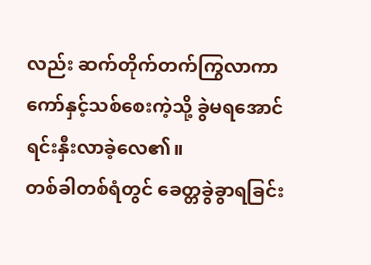လည်း ဆက်တိုက်တက်ကြွလာကာ ကော်နှင့်သစ်စေးကဲ့သို့ ခွဲမရအောင် ရင်းနှီးလာခဲ့လေ၏။
တစ်ခါတစ်ရံတွင် ခေတ္တခွဲခွာရခြင်း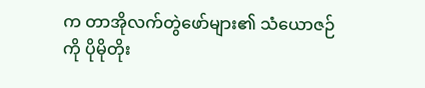က တာအိုလက်တွဲဖော်များ၏ သံယောဇဉ်ကို ပိုမိုတိုး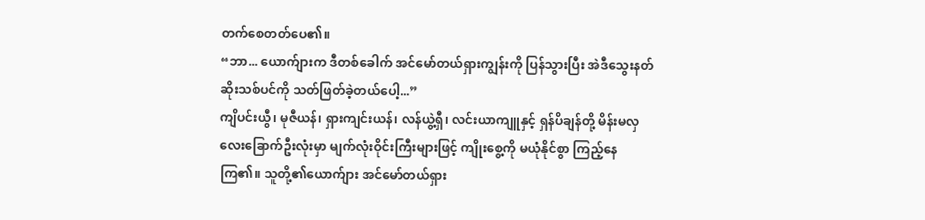တက်စေတတ်ပေ၏။
“ဘာ... ယောက်ျားက ဒီတစ်ခေါက် အင်မော်တယ်ရှားကျွန်းကို ပြန်သွားပြီး အဲဒီသွေးနတ်ဆိုးသစ်ပင်ကို သတ်ဖြတ်ခဲ့တယ်ပေါ့...”
ကျိပင်းယွီ၊ မုဇီယန်၊ ရှားကျင်းယန်၊ လန်ယွဲ့ရှီ၊ လင်းယာကျူနှင့် ရှန်ပိချန်တို့ မိန်းမလှလေးခြောက်ဦးလုံးမှာ မျက်လုံးဝိုင်းကြီးများဖြင့် ကျိုးစွေ့ကို မယုံနိုင်စွာ ကြည့်နေကြ၏။ သူတို့၏ယောက်ျား အင်မော်တယ်ရှား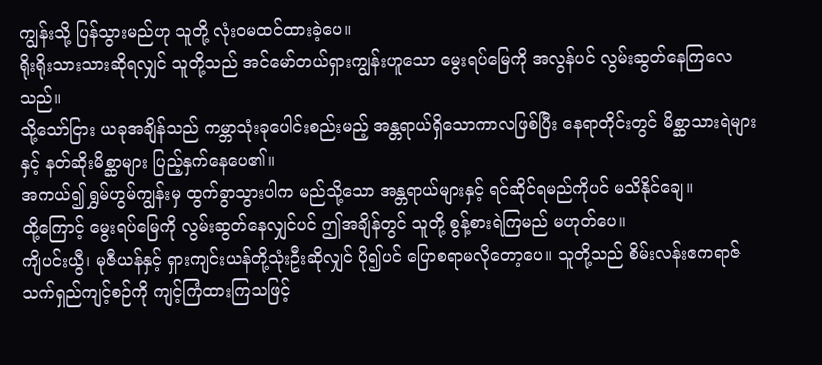ကျွန်းသို့ ပြန်သွားမည်ဟု သူတို့ လုံးဝမထင်ထားခဲ့ပေ။
ရိုးရိုးသားသားဆိုရလျှင် သူတို့သည် အင်မော်တယ်ရှားကျွန်းဟူသော မွေးရပ်မြေကို အလွန်ပင် လွမ်းဆွတ်နေကြလေသည်။
သို့သော်ငြား ယခုအချိန်သည် ကမ္ဘာသုံးခုပေါင်းစည်းမည့် အန္တရာယ်ရှိသောကာလဖြစ်ပြီး နေရာတိုင်းတွင် မိစ္ဆာသားရဲများနှင့် နတ်ဆိုးမိစ္ဆာများ ပြည့်နှက်နေပေ၏။
အကယ်၍ ရွှမ်ဟွမ်ကျွန်းမှ ထွက်ခွာသွားပါက မည်သို့သော အန္တရာယ်များနှင့် ရင်ဆိုင်ရမည်ကိုပင် မသိနိုင်ချေ။
ထို့ကြောင့် မွေးရပ်မြေကို လွမ်းဆွတ်နေလျှင်ပင် ဤအချိန်တွင် သူတို့ စွန့်စားရဲကြမည် မဟုတ်ပေ။
ကျိပင်းယွီ၊ မုဇီယန်နှင့် ရှားကျင်းယန်တို့သုံးဦးဆိုလျှင် ပို၍ပင် ပြောစရာမလိုတော့ပေ။ သူတို့သည် စိမ်းလန်းဧကရာဇ်သက်ရှည်ကျင့်စဉ်ကို ကျင့်ကြံထားကြသဖြင့်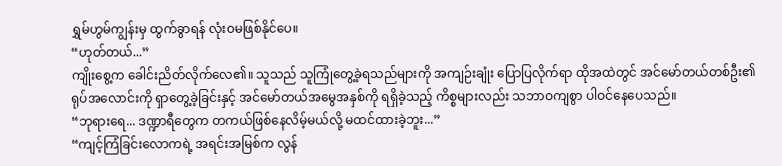ရွှမ်ဟွမ်ကျွန်းမှ ထွက်ခွာရန် လုံးဝမဖြစ်နိုင်ပေ။
“ဟုတ်တယ်...”
ကျိုးစွေ့က ခေါင်းညိတ်လိုက်လေ၏။ သူသည် သူကြုံတွေ့ခဲ့ရသည်များကို အကျဉ်းချုံး ပြောပြလိုက်ရာ ထိုအထဲတွင် အင်မော်တယ်တစ်ဦး၏ ရုပ်အလောင်းကို ရှာတွေ့ခဲ့ခြင်းနှင့် အင်မော်တယ်အမွေအနှစ်ကို ရရှိခဲ့သည့် ကိစ္စများလည်း သဘာဝကျစွာ ပါဝင်နေပေသည်။
“ဘုရားရေ... ဒဏ္ဍာရီတွေက တကယ်ဖြစ်နေလိမ့်မယ်လို့ မထင်ထားခဲ့ဘူး...”
“ကျင့်ကြံခြင်းလောကရဲ့ အရင်းအမြစ်က လွန်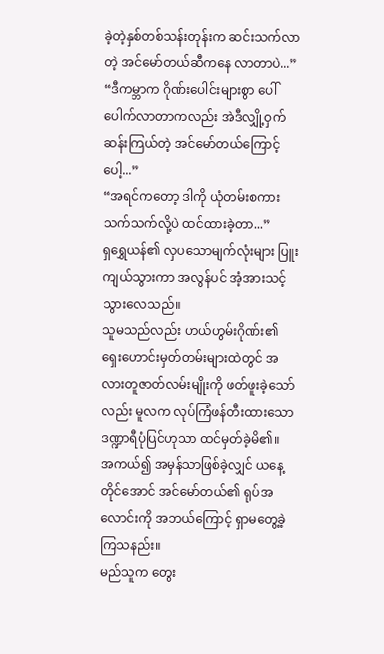ခဲ့တဲ့နှစ်တစ်သန်းတုန်းက ဆင်းသက်လာတဲ့ အင်မော်တယ်ဆီကနေ လာတာပဲ...”
“ဒီကမ္ဘာက ဂိုဏ်းပေါင်းများစွာ ပေါ်ပေါက်လာတာကလည်း အဲဒီလျှို့ဝှက်ဆန်းကြယ်တဲ့ အင်မော်တယ်ကြောင့်ပေါ့...”
“အရင်ကတော့ ဒါကို ယုံတမ်းစကားသက်သက်လို့ပဲ ထင်ထားခဲ့တာ...”
ရှရွှေယန်၏ လှပသောမျက်လုံးများ ပြူးကျယ်သွားကာ အလွန်ပင် အံ့အားသင့်သွားလေသည်။
သူမသည်လည်း ဟယ်ဟွမ်းဂိုဏ်း၏ ရှေးဟောင်းမှတ်တမ်းများထဲတွင် အလားတူဇာတ်လမ်းမျိုးကို ဖတ်ဖူးခဲ့သော်လည်း မူလက လုပ်ကြံဖန်တီးထားသော ဒဏ္ဍာရီပုံပြင်ဟုသာ ထင်မှတ်ခဲ့မိ၏။
အကယ်၍ အမှန်သာဖြစ်ခဲ့လျှင် ယနေ့တိုင်အောင် အင်မော်တယ်၏ ရုပ်အလောင်းကို အဘယ်ကြောင့် ရှာမတွေ့ခဲ့ကြသနည်း။
မည်သူက တွေး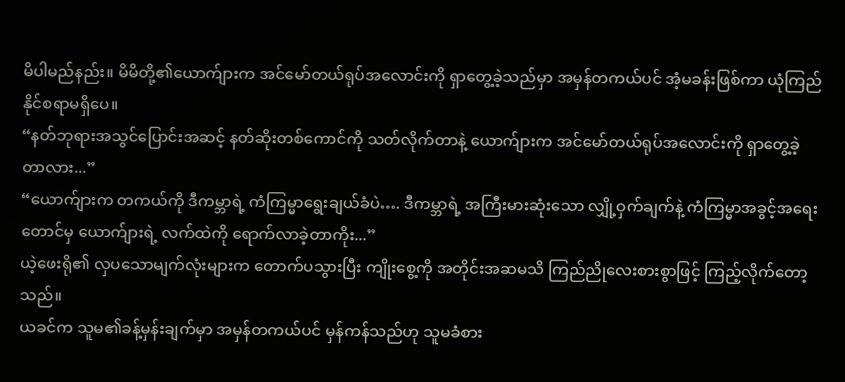မိပါမည်နည်း။ မိမိတို့၏ယောက်ျားက အင်မော်တယ်ရုပ်အလောင်းကို ရှာတွေ့ခဲ့သည်မှာ အမှန်တကယ်ပင် အံ့မခန်းဖြစ်ကာ ယုံကြည်နိုင်စရာမရှိပေ။
“နတ်ဘုရားအသွင်ပြောင်းအဆင့် နတ်ဆိုးတစ်ကောင်ကို သတ်လိုက်တာနဲ့ ယောက်ျားက အင်မော်တယ်ရုပ်အလောင်းကို ရှာတွေ့ခဲ့တာလား...”
“ယောက်ျားက တကယ်ကို ဒီကမ္ဘာရဲ့ ကံကြမ္မာရွေးချယ်ခံပဲ…. ဒီကမ္ဘာရဲ့ အကြီးမားဆုံးသော လျှို့ဝှက်ချက်နဲ့ ကံကြမ္မာအခွင့်အရေးတောင်မှ ယောက်ျားရဲ့ လက်ထဲကို ရောက်လာခဲ့တာကိုး...”
ယဲ့ဖေးရို၏ လှပသောမျက်လုံးများက တောက်ပသွားပြီး ကျိုးစွေ့ကို အတိုင်းအဆမသိ ကြည်ညိုလေးစားစွာဖြင့် ကြည့်လိုက်တော့သည်။
ယခင်က သူမ၏ခန့်မှန်းချက်မှာ အမှန်တကယ်ပင် မှန်ကန်သည်ဟု သူမခံစား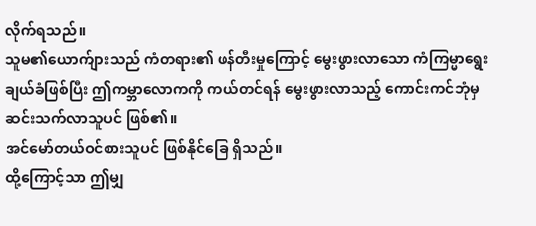လိုက်ရသည်။
သူမ၏ယောက်ျားသည် ကံတရား၏ ဖန်တီးမှုကြောင့် မွေးဖွားလာသော ကံကြမ္မာရွေးချယ်ခံဖြစ်ပြီး ဤကမ္ဘာလောကကို ကယ်တင်ရန် မွေးဖွားလာသည့် ကောင်းကင်ဘုံမှ ဆင်းသက်လာသူပင် ဖြစ်၏။
အင်မော်တယ်ဝင်စားသူပင် ဖြစ်နိုင်ခြေ ရှိသည်။
ထို့ကြောင့်သာ ဤမျှ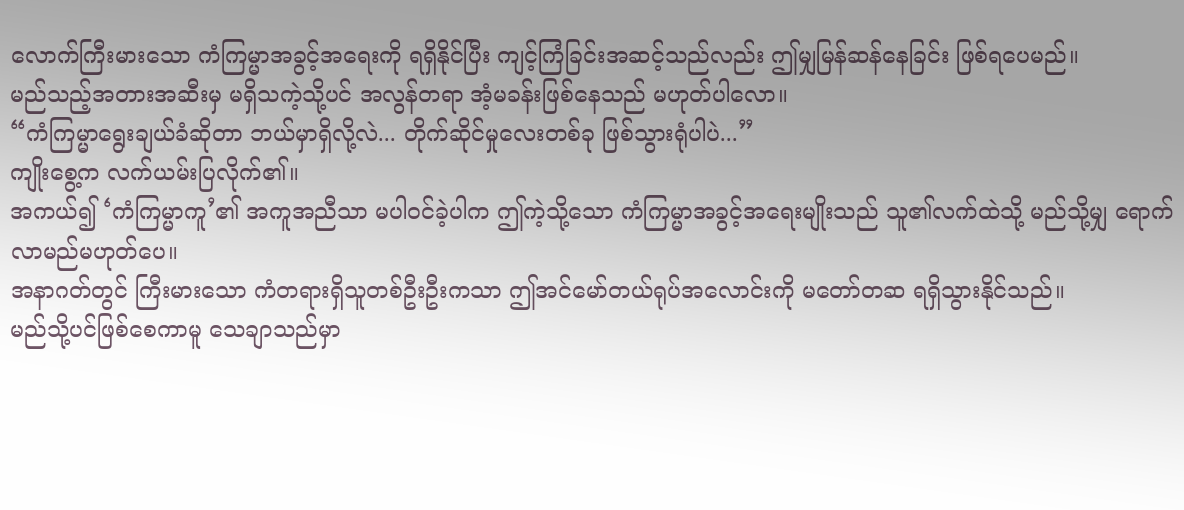လောက်ကြီးမားသော ကံကြမ္မာအခွင့်အရေးကို ရရှိနိုင်ပြီး ကျင့်ကြံခြင်းအဆင့်သည်လည်း ဤမျှမြန်ဆန်နေခြင်း ဖြစ်ရပေမည်။
မည်သည့်အတားအဆီးမှ မရှိသကဲ့သို့ပင် အလွန်တရာ အံ့မခန်းဖြစ်နေသည် မဟုတ်ပါလော။
“ကံကြမ္မာရွေးချယ်ခံဆိုတာ ဘယ်မှာရှိလို့လဲ... တိုက်ဆိုင်မှုလေးတစ်ခု ဖြစ်သွားရုံပါပဲ...”
ကျိုးစွေ့က လက်ယမ်းပြလိုက်၏။
အကယ်၍ ‘ကံကြမ္မာကူ’၏ အကူအညီသာ မပါဝင်ခဲ့ပါက ဤကဲ့သို့သော ကံကြမ္မာအခွင့်အရေးမျိုးသည် သူ၏လက်ထဲသို့ မည်သို့မျှ ရောက်လာမည်မဟုတ်ပေ။
အနာဂတ်တွင် ကြီးမားသော ကံတရားရှိသူတစ်ဦးဦးကသာ ဤအင်မော်တယ်ရုပ်အလောင်းကို မတော်တဆ ရရှိသွားနိုင်သည်။
မည်သို့ပင်ဖြစ်စေကာမူ သေချာသည်မှာ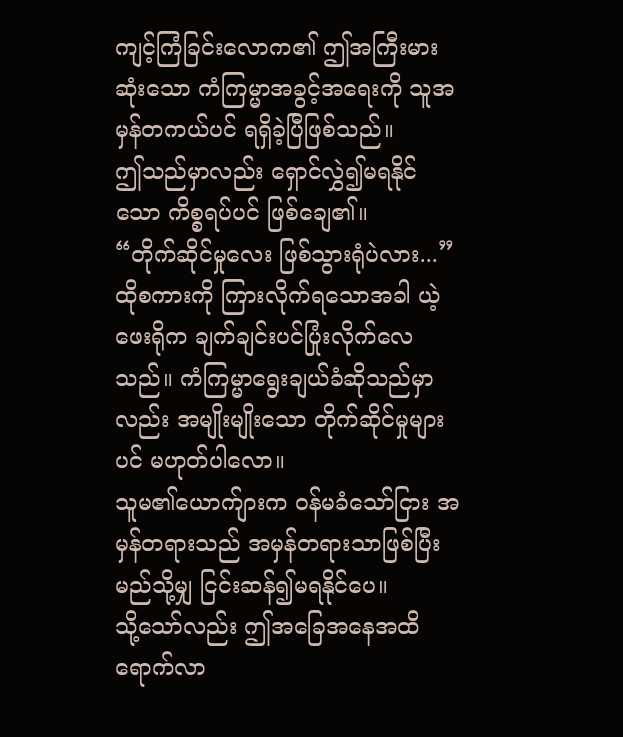ကျင့်ကြံခြင်းလောက၏ ဤအကြီးမားဆုံးသော ကံကြမ္မာအခွင့်အရေးကို သူအမှန်တကယ်ပင် ရရှိခဲ့ပြီဖြစ်သည်။
ဤသည်မှာလည်း ရှောင်လွှဲ၍မရနိုင်သော ကိစ္စရပ်ပင် ဖြစ်ချေ၏။
“တိုက်ဆိုင်မှုလေး ဖြစ်သွားရုံပဲလား...”
ထိုစကားကို ကြားလိုက်ရသောအခါ ယဲ့ဖေးရိုက ချက်ချင်းပင်ပြုံးလိုက်လေသည်။ ကံကြမ္မာရွေးချယ်ခံဆိုသည်မှာလည်း အမျိုးမျိုးသော တိုက်ဆိုင်မှုများပင် မဟုတ်ပါလော။
သူမ၏ယောက်ျားက ဝန်မခံသော်ငြား အမှန်တရားသည် အမှန်တရားသာဖြစ်ပြီး မည်သို့မျှ ငြင်းဆန်၍မရနိုင်ပေ။
သို့သော်လည်း ဤအခြေအနေအထိ ရောက်လာ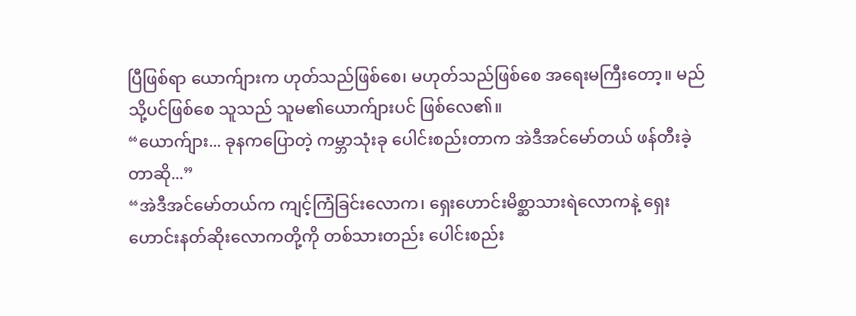ပြီဖြစ်ရာ ယောက်ျားက ဟုတ်သည်ဖြစ်စေ၊ မဟုတ်သည်ဖြစ်စေ အရေးမကြီးတော့။ မည်သို့ပင်ဖြစ်စေ သူသည် သူမ၏ယောက်ျားပင် ဖြစ်လေ၏။
“ယောက်ျား... ခုနကပြောတဲ့ ကမ္ဘာသုံးခု ပေါင်းစည်းတာက အဲဒီအင်မော်တယ် ဖန်တီးခဲ့တာဆို...”
“အဲဒီအင်မော်တယ်က ကျင့်ကြံခြင်းလောက၊ ရှေးဟောင်းမိစ္ဆာသားရဲလောကနဲ့ ရှေးဟောင်းနတ်ဆိုးလောကတို့ကို တစ်သားတည်း ပေါင်းစည်း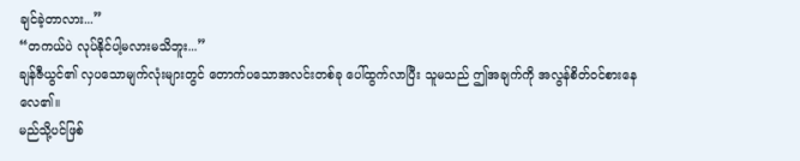ချင်ခဲ့တာလား...”
“တကယ်ပဲ လုပ်နိုင်ပါ့မလားမသိဘူး...”
ချန်ဇီယွင်၏ လှပသောမျက်လုံးများတွင် တောက်ပသောအလင်းတစ်ခု ပေါ်ထွက်လာပြီး သူမသည် ဤအချက်ကို အလွန်စိတ်ဝင်စားနေလေ၏။
မည်သို့ပင်ဖြစ်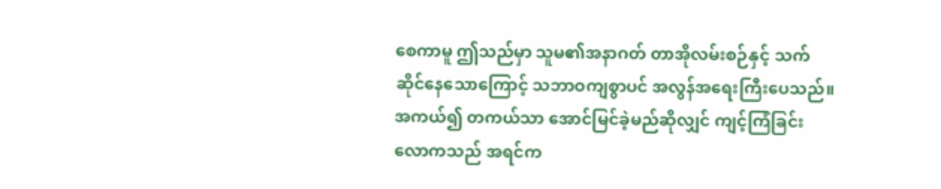စေကာမူ ဤသည်မှာ သူမ၏အနာဂတ် တာအိုလမ်းစဉ်နှင့် သက်ဆိုင်နေသောကြောင့် သဘာဝကျစွာပင် အလွန်အရေးကြီးပေသည်။
အကယ်၍ တကယ်သာ အောင်မြင်ခဲ့မည်ဆိုလျှင် ကျင့်ကြံခြင်းလောကသည် အရင်က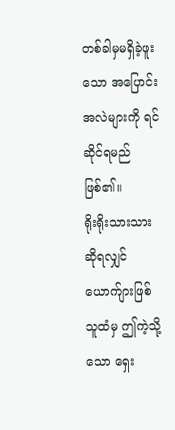တစ်ခါမှမရှိခဲ့ဖူးသော အပြောင်းအလဲများကို ရင်ဆိုင်ရမည်ဖြစ်၏။
ရိုးရိုးသားသားဆိုရလျှင် ယောက်ျားဖြစ်သူထံမှ ဤကဲ့သို့သော ရှေး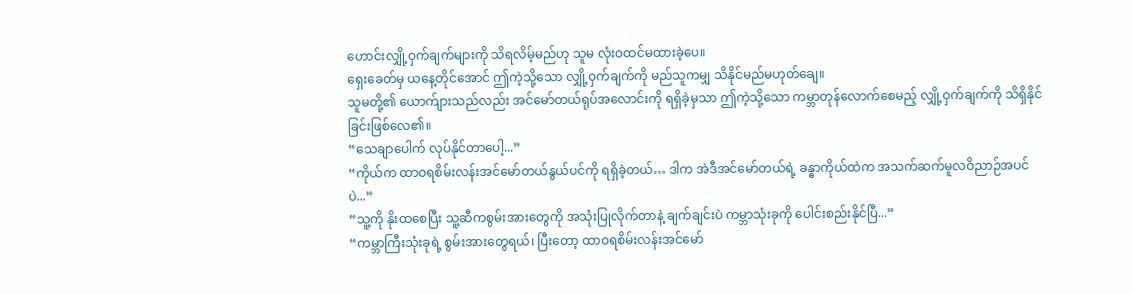ဟောင်းလျှို့ဝှက်ချက်များကို သိရလိမ့်မည်ဟု သူမ လုံးဝထင်မထားခဲ့ပေ။
ရှေးခေတ်မှ ယနေ့တိုင်အောင် ဤကဲ့သို့သော လျှို့ဝှက်ချက်ကို မည်သူကမျှ သိနိုင်မည်မဟုတ်ချေ။
သူမတို့၏ ယောက်ျားသည်လည်း အင်မော်တယ်ရုပ်အလောင်းကို ရရှိခဲ့မှသာ ဤကဲ့သို့သော ကမ္ဘာတုန်လောက်စေမည့် လျှို့ဝှက်ချက်ကို သိရှိနိုင်ခြင်းဖြစ်လေ၏။
“သေချာပေါက် လုပ်နိုင်တာပေါ့...”
“ကိုယ်က ထာဝရစိမ်းလန်းအင်မော်တယ်နွယ်ပင်ကို ရရှိခဲ့တယ်… ဒါက အဲဒီအင်မော်တယ်ရဲ့ ခန္ဓာကိုယ်ထဲက အသက်ဆက်မူလဝိညာဉ်အပင်ပဲ...”
“သူ့ကို နိုးထစေပြီး သူ့ဆီကစွမ်းအားတွေကို အသုံးပြုလိုက်တာနဲ့ ချက်ချင်းပဲ ကမ္ဘာသုံးခုကို ပေါင်းစည်းနိုင်ပြီ...”
“ကမ္ဘာကြီးသုံးခုရဲ့ စွမ်းအားတွေရယ်၊ ပြီးတော့ ထာဝရစိမ်းလန်းအင်မော်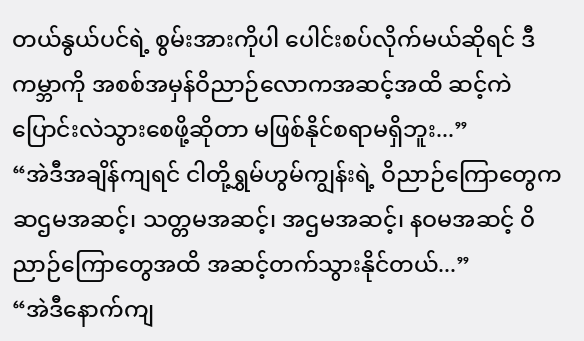တယ်နွယ်ပင်ရဲ့ စွမ်းအားကိုပါ ပေါင်းစပ်လိုက်မယ်ဆိုရင် ဒီကမ္ဘာကို အစစ်အမှန်ဝိညာဉ်လောကအဆင့်အထိ ဆင့်ကဲပြောင်းလဲသွားစေဖို့ဆိုတာ မဖြစ်နိုင်စရာမရှိဘူး...”
“အဲဒီအချိန်ကျရင် ငါတို့ရွှမ်ဟွမ်ကျွန်းရဲ့ ဝိညာဉ်ကြောတွေက ဆဌမအဆင့်၊ သတ္တမအဆင့်၊ အဌမအဆင့်၊ နဝမအဆင့် ဝိညာဉ်ကြောတွေအထိ အဆင့်တက်သွားနိုင်တယ်...”
“အဲဒီနောက်ကျ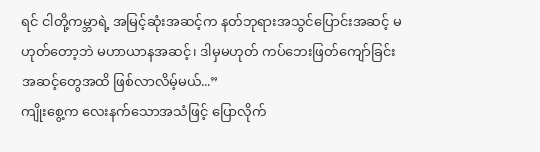ရင် ငါတို့ကမ္ဘာရဲ့ အမြင့်ဆုံးအဆင့်က နတ်ဘုရားအသွင်ပြောင်းအဆင့် မဟုတ်တော့ဘဲ မဟာယာနအဆင့်၊ ဒါမှမဟုတ် ကပ်ဘေးဖြတ်ကျော်ခြင်းအဆင့်တွေအထိ ဖြစ်လာလိမ့်မယ်...”
ကျိုးစွေ့က လေးနက်သောအသံဖြင့် ပြောလိုက်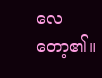လေတော့၏။